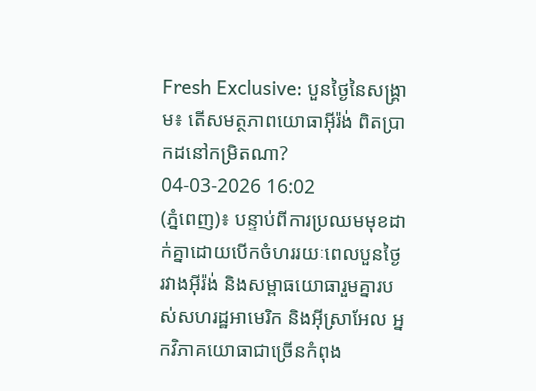Fresh Exclusive: បួនថ្ងៃនៃសង្គ្រាម៖ តើសមត្ថភាពយោធាអ៊ីរ៉ង់ ពិតប្រាកដនៅកម្រិតណា?
04-03-2026 16:02
(ភ្នំពេញ)៖ បន្ទាប់ពីការប្រឈមមុខដាក់គ្នាដោយបើកចំហររយៈពេលបួនថ្ងៃ រវាងអ៊ីរ៉ង់ និងសម្ពាធយោធារួមគ្នារបស់សហរដ្ឋអាមេរិក និងអ៊ីស្រាអែល អ្នកវិភាគយោធាជាច្រើនកំពុង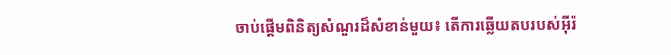ចាប់ផ្តើមពិនិត្យសំណួរដ៏សំខាន់មួយ៖ តើការឆ្លើយតបរបស់អ៊ីរ៉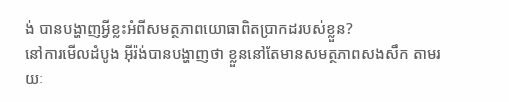ង់ បានបង្ហាញអ្វីខ្លះអំពីសមត្ថភាពយោធាពិតប្រាកដរបស់ខ្លួន?
នៅការមើលដំបូង អ៊ីរ៉ង់បានបង្ហាញថា ខ្លួននៅតែមានសមត្ថភាពសងសឹក តាមរយៈ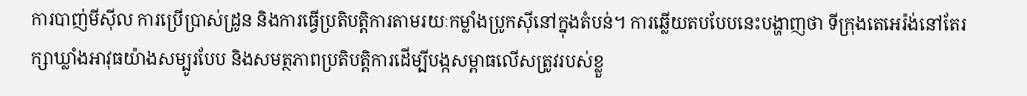ការបាញ់មីស៊ីល ការប្រើប្រាស់ដ្រូន និងការធ្វើប្រតិបត្តិការតាមរយៈកម្លាំងប្រូកស៊ីនៅក្នុងតំបន់។ ការឆ្លើយតបបែបនេះបង្ហាញថា ទីក្រុងតេអេរ៉ង់នៅតែរក្សាឃ្លាំងអាវុធយ៉ាងសម្បូរបែប និងសមត្ថភាពប្រតិបត្តិការដើម្បីបង្កសម្ពាធលើសត្រូវរបស់ខ្លួ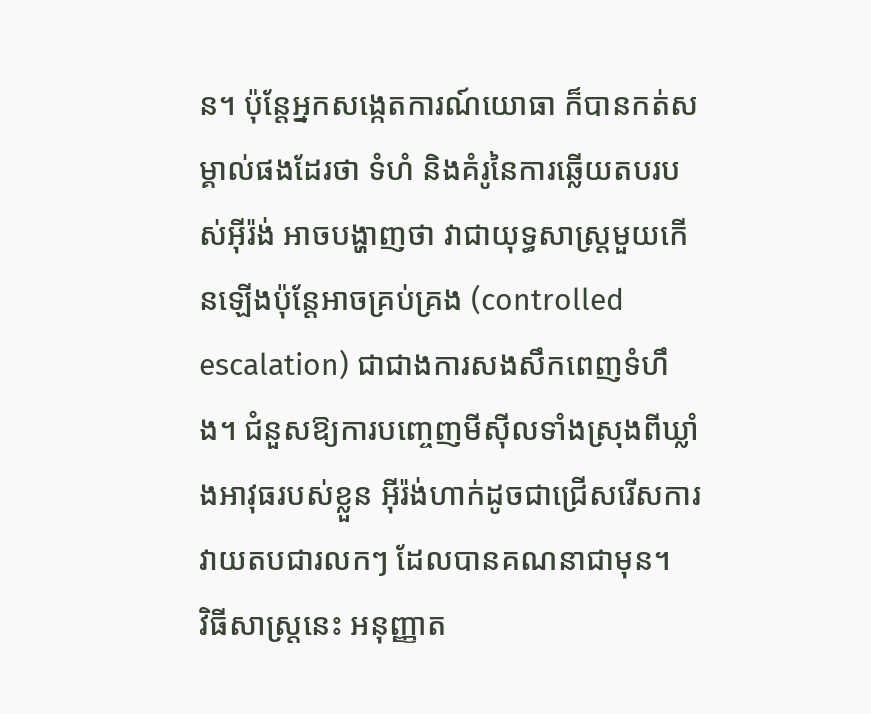ន។ ប៉ុន្តែអ្នកសង្កេតការណ៍យោធា ក៏បានកត់សម្គាល់ផងដែរថា ទំហំ និងគំរូនៃការឆ្លើយតបរបស់អ៊ីរ៉ង់ អាចបង្ហាញថា វាជាយុទ្ធសាស្ត្រមួយកើនឡើងប៉ុន្តែអាចគ្រប់គ្រង (controlled escalation) ជាជាងការសងសឹកពេញទំហឹង។ ជំនួសឱ្យការបញ្ចេញមីស៊ីលទាំងស្រុងពីឃ្លាំងអាវុធរបស់ខ្លួន អ៊ីរ៉ង់ហាក់ដូចជាជ្រើសរើសការវាយតបជារលកៗ ដែលបានគណនាជាមុន។
វិធីសាស្ត្រនេះ អនុញ្ញាត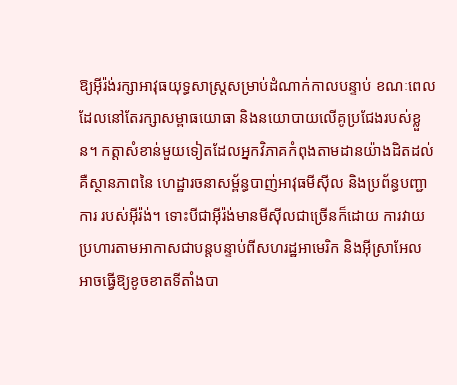ឱ្យអ៊ីរ៉ង់រក្សាអាវុធយុទ្ធសាស្ត្រសម្រាប់ដំណាក់កាលបន្ទាប់ ខណៈពេលដែលនៅតែរក្សាសម្ពាធយោធា និងនយោបាយលើគូប្រជែងរបស់ខ្លួន។ កត្តាសំខាន់មួយទៀតដែលអ្នកវិភាគកំពុងតាមដានយ៉ាងដិតដល់ គឺស្ថានភាពនៃ ហេដ្ឋារចនាសម្ព័ន្ធបាញ់អាវុធមីស៊ីល និងប្រព័ន្ធបញ្ជាការ របស់អ៊ីរ៉ង់។ ទោះបីជាអ៊ីរ៉ង់មានមីស៊ីលជាច្រើនក៏ដោយ ការវាយប្រហារតាមអាកាសជាបន្តបន្ទាប់ពីសហរដ្ឋអាមេរិក និងអ៊ីស្រាអែល អាចធ្វើឱ្យខូចខាតទីតាំងបា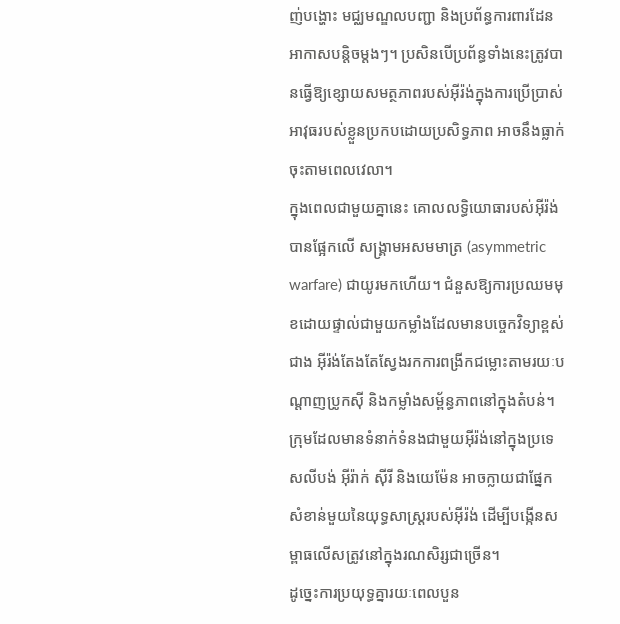ញ់បង្ហោះ មជ្ឈមណ្ឌលបញ្ជា និងប្រព័ន្ធការពារដែនអាកាសបន្តិចម្តងៗ។ ប្រសិនបើប្រព័ន្ធទាំងនេះត្រូវបានធ្វើឱ្យខ្សោយសមត្ថភាពរបស់អ៊ីរ៉ង់ក្នុងការប្រើប្រាស់អាវុធរបស់ខ្លួនប្រកបដោយប្រសិទ្ធភាព អាចនឹងធ្លាក់ចុះតាមពេលវេលា។
ក្នុងពេលជាមួយគ្នានេះ គោលលទ្ធិយោធារបស់អ៊ីរ៉ង់ បានផ្អែកលើ សង្គ្រាមអសមមាត្រ (asymmetric warfare) ជាយូរមកហើយ។ ជំនួសឱ្យការប្រឈមមុខដោយផ្ទាល់ជាមួយកម្លាំងដែលមានបច្ចេកវិទ្យាខ្ពស់ជាង អ៊ីរ៉ង់តែងតែស្វែងរកការពង្រីកជម្លោះតាមរយៈបណ្តាញប្រូកស៊ី និងកម្លាំងសម្ព័ន្ធភាពនៅក្នុងតំបន់។ ក្រុមដែលមានទំនាក់ទំនងជាមួយអ៊ីរ៉ង់នៅក្នុងប្រទេសលីបង់ អ៊ីរ៉ាក់ ស៊ីរី និងយេម៉ែន អាចក្លាយជាផ្នែកសំខាន់មួយនៃយុទ្ធសាស្ត្ររបស់អ៊ីរ៉ង់ ដើម្បីបង្កើនសម្ពាធលើសត្រូវនៅក្នុងរណសិរ្សជាច្រើន។
ដូច្នេះការប្រយុទ្ធគ្នារយៈពេលបួន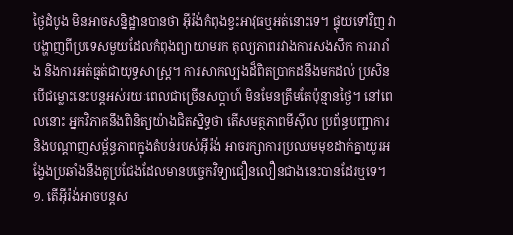ថ្ងៃដំបូង មិនអាចសន្និដ្ឋានបានថា អ៊ីរ៉ង់កំពុងខ្វះអាវុធឬអត់នោះទេ។ ផ្ទុយទៅវិញ វាបង្ហាញពីប្រទេសមួយដែលកំពុងព្យាយាមរក តុល្យភាពរវាងការសងសឹក ការរារាំង និងការអត់ធ្មត់ជាយុទ្ធសាស្ត្រ។ ការសាកល្បងដ៏ពិតប្រាកដនឹងមកដល់ ប្រសិនបើជម្លោះនេះបន្តអស់រយៈពេលជាច្រើនសប្តាហ៍ មិនមែនត្រឹមតែប៉ុន្មានថ្ងៃ។ នៅពេលនោះ អ្នកវិភាគនឹងពិនិត្យយ៉ាងជិតស្និទ្ធថា តើសមត្ថភាពមីស៊ីល ប្រព័ន្ធបញ្ជាការ និងបណ្តាញសម្ព័ន្ធភាពក្នុងតំបន់របស់អ៊ីរ៉ង់ អាចរក្សាការប្រឈមមុខដាក់គ្នាយូរអង្វែងប្រឆាំងនឹងគូប្រជែងដែលមានបច្ចេកវិទ្យាជឿនលឿនជាងនេះបានដែរឬទេ។
១. តើអ៊ីរ៉ង់អាចបន្តស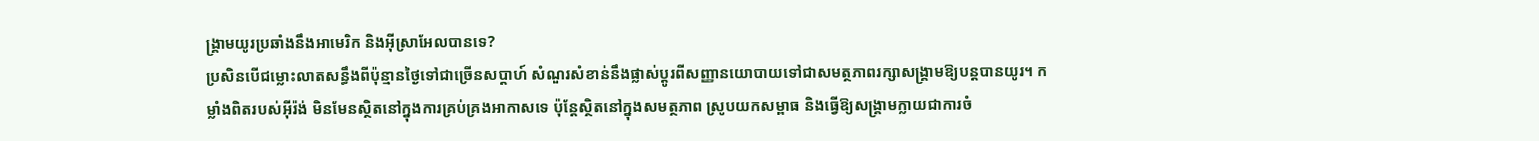ង្គ្រាមយូរប្រឆាំងនឹងអាមេរិក និងអ៊ីស្រាអែលបានទេ?
ប្រសិនបើជម្លោះលាតសន្ធឹងពីប៉ុន្មានថ្ងៃទៅជាច្រើនសប្តាហ៍ សំណួរសំខាន់នឹងផ្លាស់ប្តូរពីសញ្ញានយោបាយទៅជាសមត្ថភាពរក្សាសង្គ្រាមឱ្យបន្តបានយូរ។ កម្លាំងពិតរបស់អ៊ីរ៉ង់ មិនមែនស្ថិតនៅក្នុងការគ្រប់គ្រងអាកាសទេ ប៉ុន្តែស្ថិតនៅក្នុងសមត្ថភាព ស្រូបយកសម្ពាធ និងធ្វើឱ្យសង្គ្រាមក្លាយជាការចំ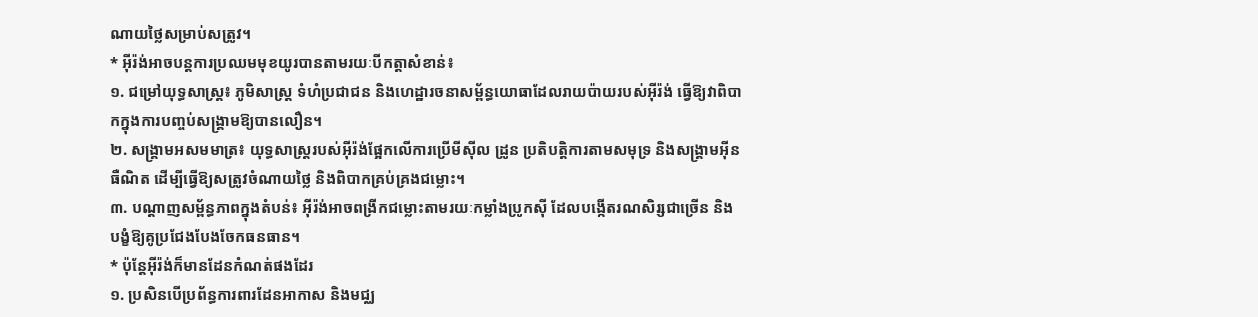ណាយថ្លៃសម្រាប់សត្រូវ។
* អ៊ីរ៉ង់អាចបន្តការប្រឈមមុខយូរបានតាមរយៈបីកត្តាសំខាន់៖
១. ជម្រៅយុទ្ធសាស្ត្រ៖ ភូមិសាស្ត្រ ទំហំប្រជាជន និងហេដ្ឋារចនាសម្ព័ន្ធយោធាដែលរាយប៉ាយរបស់អ៊ីរ៉ង់ ធ្វើឱ្យវាពិបាកក្នុងការបញ្ចប់សង្គ្រាមឱ្យបានលឿន។
២. សង្គ្រាមអសមមាត្រ៖ យុទ្ធសាស្ត្ររបស់អ៊ីរ៉ង់ផ្អែកលើការប្រើមីស៊ីល ដ្រូន ប្រតិបត្តិការតាមសមុទ្រ និងសង្គ្រាមអ៊ីនធឺណិត ដើម្បីធ្វើឱ្យសត្រូវចំណាយថ្លៃ និងពិបាកគ្រប់គ្រងជម្លោះ។
៣. បណ្តាញសម្ព័ន្ធភាពក្នុងតំបន់៖ អ៊ីរ៉ង់អាចពង្រីកជម្លោះតាមរយៈកម្លាំងប្រូកស៊ី ដែលបង្កើតរណសិរ្សជាច្រើន និងបង្ខំឱ្យគូប្រជែងបែងចែកធនធាន។
* ប៉ុន្តែអ៊ីរ៉ង់ក៏មានដែនកំណត់ផងដែរ
១. ប្រសិនបើប្រព័ន្ធការពារដែនអាកាស និងមជ្ឈ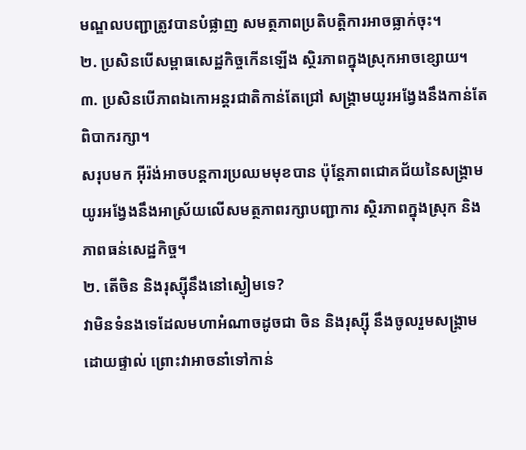មណ្ឌលបញ្ជាត្រូវបានបំផ្លាញ សមត្ថភាពប្រតិបត្តិការអាចធ្លាក់ចុះ។
២. ប្រសិនបើសម្ពាធសេដ្ឋកិច្ចកើនឡើង ស្ថិរភាពក្នុងស្រុកអាចខ្សោយ។
៣. ប្រសិនបើភាពឯកោអន្តរជាតិកាន់តែជ្រៅ សង្គ្រាមយូរអង្វែងនឹងកាន់តែពិបាករក្សា។
សរុបមក អ៊ីរ៉ង់អាចបន្តការប្រឈមមុខបាន ប៉ុន្តែភាពជោគជ័យនៃសង្គ្រាមយូរអង្វែងនឹងអាស្រ័យលើសមត្ថភាពរក្សាបញ្ជាការ ស្ថិរភាពក្នុងស្រុក និងភាពធន់សេដ្ឋកិច្ច។
២. តើចិន និងរុស្ស៊ីនឹងនៅស្ងៀមទេ?
វាមិនទំនងទេដែលមហាអំណាចដូចជា ចិន និងរុស្ស៊ី នឹងចូលរួមសង្គ្រាមដោយផ្ទាល់ ព្រោះវាអាចនាំទៅកាន់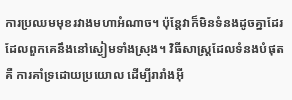ការប្រឈមមុខរវាងមហាអំណាច។ ប៉ុន្តែវាក៏មិនទំនងដូចគ្នាដែរ ដែលពួកគេនឹងនៅស្ងៀមទាំងស្រុង។ វិធីសាស្ត្រដែលទំនងបំផុតគឺ ការគាំទ្រដោយប្រយោល ដើម្បីរារាំងអ៊ី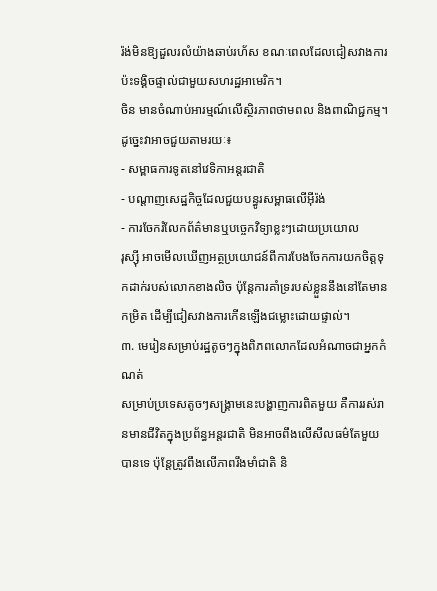រ៉ង់មិនឱ្យដួលរលំយ៉ាងឆាប់រហ័ស ខណៈពេលដែលជៀសវាងការប៉ះទង្គិចផ្ទាល់ជាមួយសហរដ្ឋអាមេរិក។
ចិន មានចំណាប់អារម្មណ៍លើស្ថិរភាពថាមពល និងពាណិជ្ជកម្ម។ ដូច្នេះវាអាចជួយតាមរយៈ៖
- សម្ពាធការទូតនៅវេទិកាអន្តរជាតិ
- បណ្តាញសេដ្ឋកិច្ចដែលជួយបន្ធូរសម្ពាធលើអ៊ីរ៉ង់
- ការចែករំលែកព័ត៌មានឬបច្ចេកវិទ្យាខ្លះៗដោយប្រយោល
រុស្ស៊ី អាចមើលឃើញអត្ថប្រយោជន៍ពីការបែងចែកការយកចិត្តទុកដាក់របស់លោកខាងលិច ប៉ុន្តែការគាំទ្ររបស់ខ្លួននឹងនៅតែមានកម្រិត ដើម្បីជៀសវាងការកើនឡើងជម្លោះដោយផ្ទាល់។
៣. មេរៀនសម្រាប់រដ្ឋតូចៗក្នុងពិភពលោកដែលអំណាចជាអ្នកកំណត់
សម្រាប់ប្រទេសតូចៗសង្គ្រាមនេះបង្ហាញការពិតមួយ គឺការរស់រានមានជីវិតក្នុងប្រព័ន្ធអន្តរជាតិ មិនអាចពឹងលើសីលធម៌តែមួយបានទេ ប៉ុន្តែត្រូវពឹងលើភាពរឹងមាំជាតិ និ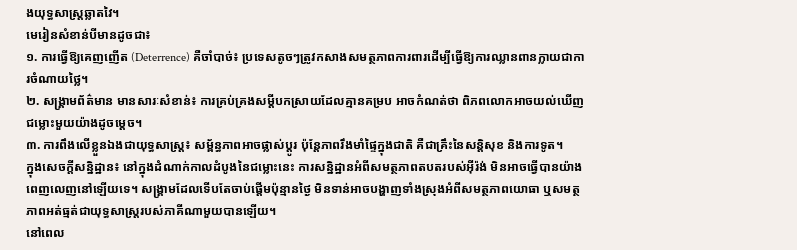ងយុទ្ធសាស្ត្រឆ្លាតវៃ។
មេរៀនសំខាន់បីមានដូចជា៖
១. ការធ្វើឱ្យគេញញើត (Deterrence) គឺចាំបាច់៖ ប្រទេសតូចៗត្រូវកសាងសមត្ថភាពការពារដើម្បីធ្វើឱ្យការឈ្លានពានក្លាយជាការចំណាយថ្លៃ។
២. សង្គ្រាមព័ត៌មាន មានសារៈសំខាន់៖ ការគ្រប់គ្រងសម្តីបកស្រាយដែលគ្មានគម្រប អាចកំណត់ថា ពិភពលោកអាចយល់ឃើញជម្លោះមួយយ៉ាងដូចម្តេច។
៣. ការពឹងលើខ្លួនឯងជាយុទ្ធសាស្ត្រ៖ សម្ព័ន្ធភាពអាចផ្លាស់ប្តូរ ប៉ុន្តែភាពរឹងមាំផ្ទៃក្នុងជាតិ គឺជាគ្រឹះនៃសន្តិសុខ និងការទូត។
ក្នុងសេចក្តីសន្និដ្ឋាន៖ នៅក្នុងដំណាក់កាលដំបូងនៃជម្លោះនេះ ការសន្និដ្ឋានអំពីសមត្ថភាពតបតរបស់អ៊ីរ៉ង់ មិនអាចធ្វើបានយ៉ាងពេញលេញនៅឡើយទេ។ សង្គ្រាមដែលទើបតែចាប់ផ្តើមប៉ុន្មានថ្ងៃ មិនទាន់អាចបង្ហាញទាំងស្រុងអំពីសមត្ថភាពយោធា ឬសមត្ថភាពអត់ធ្មត់ជាយុទ្ធសាស្ត្ររបស់ភាគីណាមួយបានឡើយ។
នៅពេល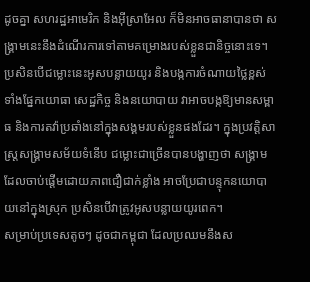ដូចគ្នា សហរដ្ឋអាមេរិក និងអ៊ីស្រាអែល ក៏មិនអាចធានាបានថា សង្គ្រាមនេះនឹងដំណើរការទៅតាមគម្រោងរបស់ខ្លួនជានិច្ចនោះទេ។ ប្រសិនបើជម្លោះនេះអូសបន្លាយយូរ និងបង្កការចំណាយថ្លៃខ្ពស់ ទាំងផ្នែកយោធា សេដ្ឋកិច្ច និងនយោបាយ វាអាចបង្កឱ្យមានសម្ពាធ និងការតវ៉ាប្រឆាំងនៅក្នុងសង្គមរបស់ខ្លួនផងដែរ។ ក្នុងប្រវត្តិសាស្ត្រសង្គ្រាមសម័យទំនើប ជម្លោះជាច្រើនបានបង្ហាញថា សង្គ្រាមដែលចាប់ផ្តើមដោយភាពជឿជាក់ខ្លាំង អាចប្រែជាបន្ទុកនយោបាយនៅក្នុងស្រុក ប្រសិនបើវាត្រូវអូសបន្លាយយូរពេក។
សម្រាប់ប្រទេសតូចៗ ដូចជាកម្ពុជា ដែលប្រឈមនឹងស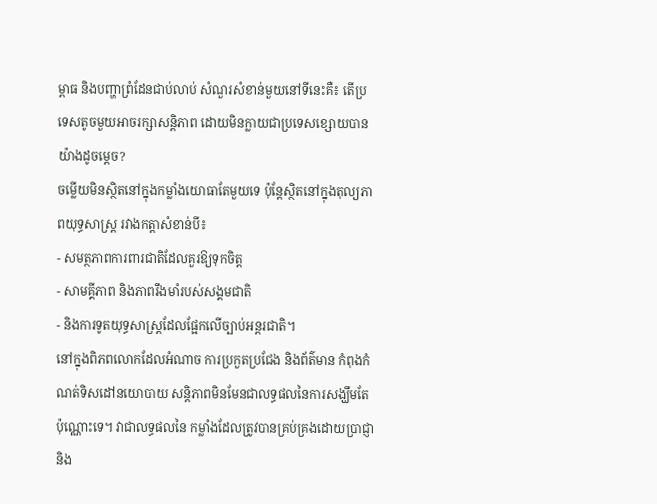ម្ពាធ និងបញ្ហាព្រំដែនជាប់លាប់ សំណួរសំខាន់មួយនៅទីនេះគឺ៖ តើប្រទេសតូចមួយអាចរក្សាសន្តិភាព ដោយមិនក្លាយជាប្រទេសខ្សោយបានយ៉ាងដូចម្តេច?
ចម្លើយមិនស្ថិតនៅក្នុងកម្លាំងយោធាតែមួយទេ ប៉ុន្តែស្ថិតនៅក្នុងតុល្យភាពយុទ្ធសាស្ត្រ រវាងកត្តាសំខាន់បី៖
- សមត្ថភាពការពារជាតិដែលគួរឱ្យទុកចិត្ត
- សាមគ្គីភាព និងភាពរឹងមាំរបស់សង្គមជាតិ
- និងការទូតយុទ្ធសាស្ត្រដែលផ្អែកលើច្បាប់អន្តរជាតិ។
នៅក្នុងពិភពលោកដែលអំណាច ការប្រកួតប្រជែង និងព័ត៌មាន កំពុងកំណត់ទិសដៅនយោបាយ សន្តិភាពមិនមែនជាលទ្ធផលនៃការសង្ឃឹមតែប៉ុណ្ណោះទេ។ វាជាលទ្ធផលនៃ កម្លាំងដែលត្រូវបានគ្រប់គ្រងដោយប្រាជ្ញា និង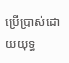ប្រើប្រាស់ដោយយុទ្ធ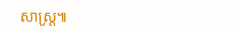សាស្ត្រ៕